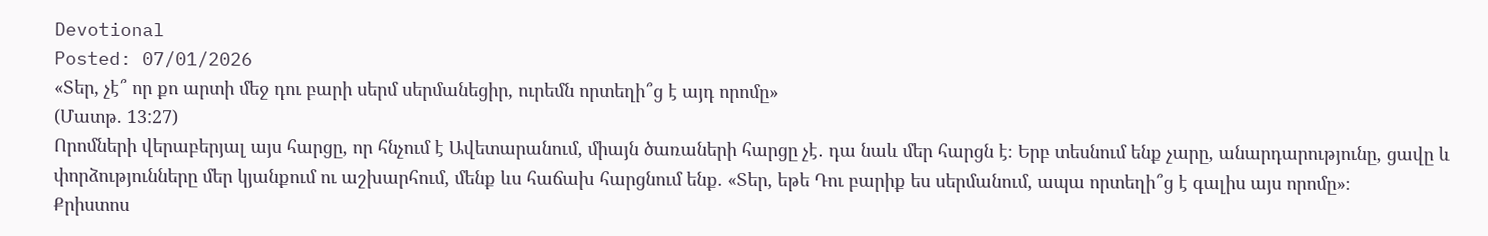Devotional
Posted: 07/01/2026
«Տեր, չէ՞ որ քո արտի մեջ դու բարի սերմ սերմանեցիր, ուրեմն որտեղի՞ց է այդ որոմը»
(Մատթ. 13:27)
Որոմների վերաբերյալ այս հարցը, որ հնչում է Ավետարանում, միայն ծառաների հարցը չէ․ դա նաև մեր հարցն է։ Երբ տեսնում ենք չարը, անարդարությունը, ցավը և փորձությունները մեր կյանքում ու աշխարհում, մենք ևս հաճախ հարցնում ենք. «Տեր, եթե Դու բարիք ես սերմանում, ապա որտեղի՞ց է գալիս այս որոմը»։
Քրիստոս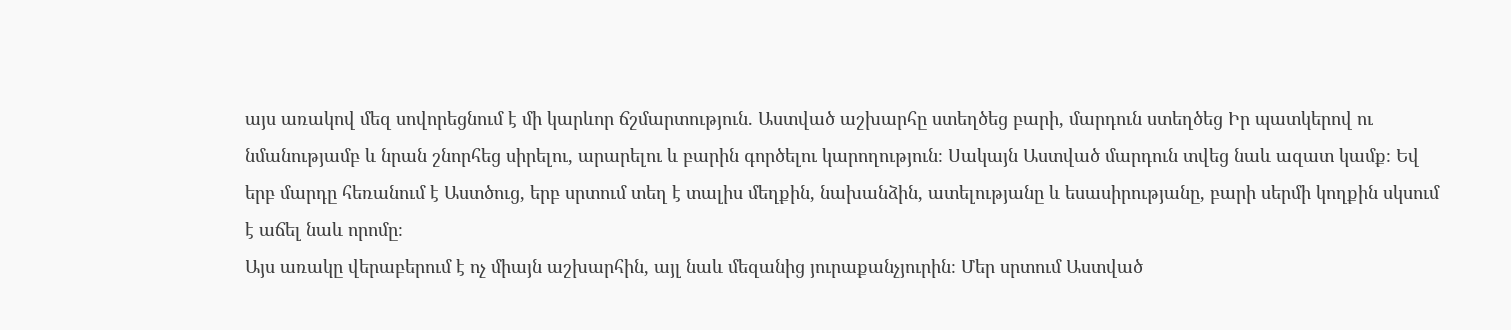այս առակով մեզ սովորեցնում է մի կարևոր ճշմարտություն. Աստված աշխարհը ստեղծեց բարի, մարդուն ստեղծեց Իր պատկերով ու նմանությամբ և նրան շնորհեց սիրելու, արարելու և բարին գործելու կարողություն։ Սակայն Աստված մարդուն տվեց նաև ազատ կամք։ Եվ երբ մարդը հեռանում է Աստծուց, երբ սրտում տեղ է տալիս մեղքին, նախանձին, ատելությանը և եսասիրությանը, բարի սերմի կողքին սկսում է աճել նաև որոմը։
Այս առակը վերաբերում է ոչ միայն աշխարհին, այլ նաև մեզանից յուրաքանչյուրին։ Մեր սրտում Աստված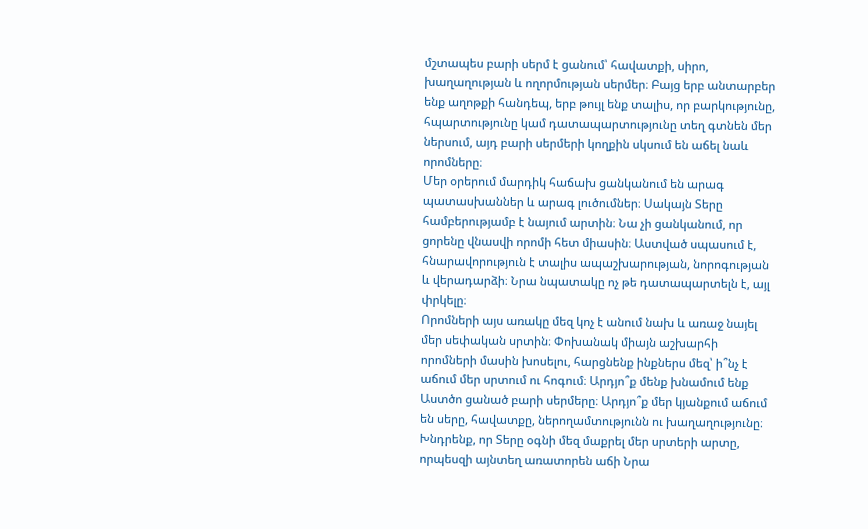մշտապես բարի սերմ է ցանում՝ հավատքի, սիրո, խաղաղության և ողորմության սերմեր։ Բայց երբ անտարբեր ենք աղոթքի հանդեպ, երբ թույլ ենք տալիս, որ բարկությունը, հպարտությունը կամ դատապարտությունը տեղ գտնեն մեր ներսում, այդ բարի սերմերի կողքին սկսում են աճել նաև որոմները։
Մեր օրերում մարդիկ հաճախ ցանկանում են արագ պատասխաններ և արագ լուծումներ։ Սակայն Տերը համբերությամբ է նայում արտին։ Նա չի ցանկանում, որ ցորենը վնասվի որոմի հետ միասին։ Աստված սպասում է, հնարավորություն է տալիս ապաշխարության, նորոգության և վերադարձի։ Նրա նպատակը ոչ թե դատապարտելն է, այլ փրկելը։
Որոմների այս առակը մեզ կոչ է անում նախ և առաջ նայել մեր սեփական սրտին։ Փոխանակ միայն աշխարհի որոմների մասին խոսելու, հարցնենք ինքներս մեզ՝ ի՞նչ է աճում մեր սրտում ու հոգում։ Արդյո՞ք մենք խնամում ենք Աստծո ցանած բարի սերմերը։ Արդյո՞ք մեր կյանքում աճում են սերը, հավատքը, ներողամտությունն ու խաղաղությունը։
Խնդրենք, որ Տերը օգնի մեզ մաքրել մեր սրտերի արտը, որպեսզի այնտեղ առատորեն աճի Նրա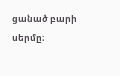ցանած բարի սերմը։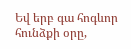Եվ երբ գա հոգևոր հունձքի օրը,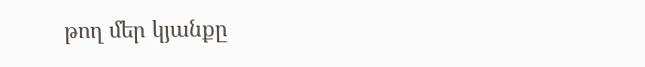թող մեր կյանքը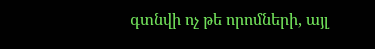գտնվի ոչ թե որոմների, այլ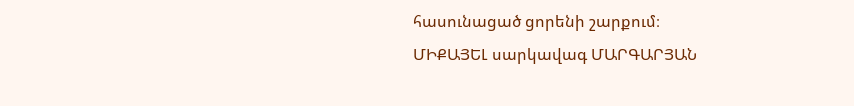հասունացած ցորենի շարքում։
ՄԻՔԱՅԵԼ սարկավագ ՄԱՐԳԱՐՅԱՆ